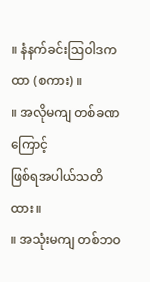။ နံနက်ခင်းဩဝါဒကထာ (စကား) ။
။ အလိုမကျ တစ်ခဏကြောင့်
ဖြစ်ရအပါယ်သတိထား။
။ အသုံးမကျ တစ်ဘဝ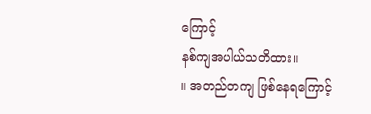ကြောင့်
နစ်ကျအပါယ်သတိထား။
။ အတည်တကျ ဖြစ်နေရကြောင့်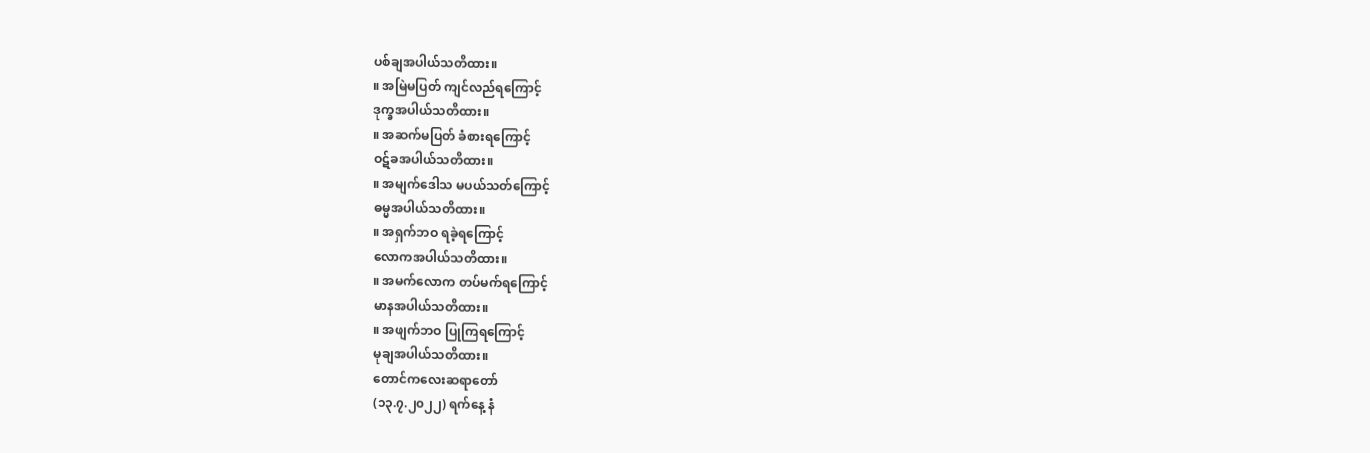ပစ်ချအပါယ်သတိထား။
။ အမြဲမပြတ် ကျင်လည်ရကြောင့်
ဒုက္ခအပါယ်သတိထား။
။ အဆက်မပြတ် ခံစားရကြောင့်
ဝဋ်ခအပါယ်သတိထား။
။ အမျက်ဒေါသ မပယ်သတ်ကြောင့်
ဓမ္မအပါယ်သတိထား။
။ အရှက်ဘဝ ရခဲ့ရကြောင့်
လောကအပါယ်သတိထား။
။ အမက်လောက တပ်မက်ရကြောင့်
မာနအပါယ်သတိထား။
။ အဖျက်ဘဝ ပြုကြရကြောင့်
မုချအပါယ်သတိထား။
တောင်ကလေးဆရာတော်
(၁၃.၇.၂၀၂၂) ရက်နေ့ နံ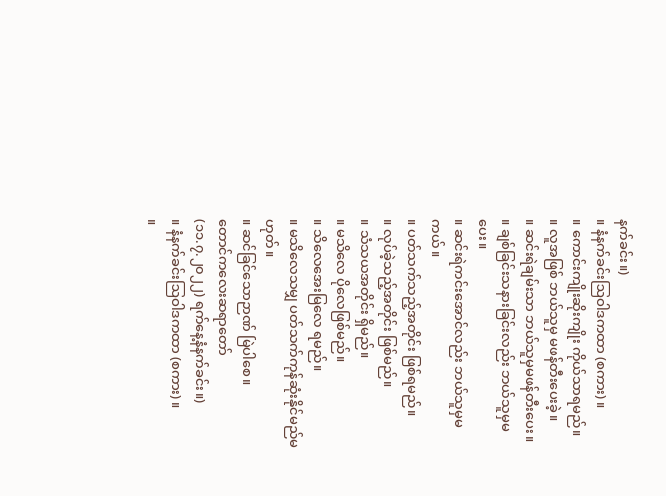နက်ခင်း။)
။ နံနက်ခင်းဩဝါဒကထာ (စကား) ။
။ ကောင်းကျိုးဆိုးကျိုး ကိုယ်သာရမည်။
။ လူအဖြစ် ဘယ်သူမှ မဖန်တီးပေးခဲ့။
။ ဆင်းရဲချမ်းသာ ဘယ်သူမှမဖန်တီးပေး။
။ ချစ်ခြင်းသနားခြင်းလည်း ဘယ်သူမှမပေး။
။ ဆင်းရဲကင်းအောင်လည်း ဘယ်သူမှမကယ်။
။ ပတ်သက်သည့်အတိုင်း ဖြစ်ရမည်။
။ လုပ်ခဲ့သည့်အတိုင်း ဖြစ်မည်။
။ သံသယအတိုင်း ရှိမည်။
။ မသိလေ ပိုလေဖြစ်မည်။
။ သိလေအေးမြလေ ရမည်။
။ မသိလေသမျှ ပတ်သက်ကုန်ဆုံးနိုင်မည်မဟုတ်။
။ ဆင်ခြင်သောဉာဏ် မြဲပါစေ။
တောင်ကလေးဆရာတော်
(၁၁.၇.၂၀၂၂) ရက်နေ့နံနက်ခင်း။)
။ နံနက်ခင်းဩဝါဒကထာ (စကား) ။
။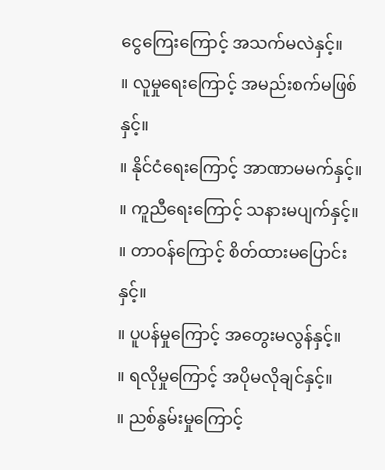ငွေကြေးကြောင့် အသက်မလဲနှင့်။
။ လူမှုရေးကြောင့် အမည်းစက်မဖြစ်နှင့်။
။ နိုင်ငံရေးကြောင့် အာဏာမမက်နှင့်။
။ ကူညီရေးကြောင့် သနားမပျက်နှင့်။
။ တာဝန်ကြောင့် စိတ်ထားမပြောင်းနှင့်။
။ ပူပန်မှုကြောင့် အတွေးမလွန်နှင့်။
။ ရလိုမှုကြောင့် အပိုမလိုချင်နှင့်။
။ ညစ်နွမ်းမှုကြောင့်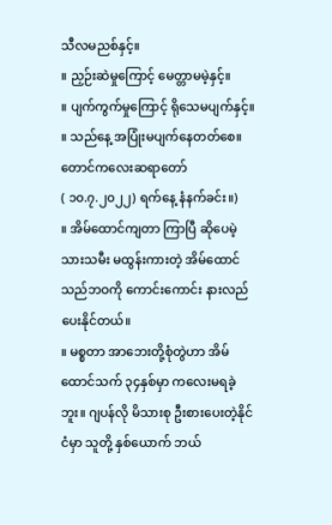သီလမညစ်နှင့်။
။ ညှဉ်းဆဲမှုကြောင့် မေတ္တာမမဲ့နှင့်။
။ ပျက်ကွက်မှုကြောင့် ရိုသေမပျက်နှင့်။
။ သည်နေ့ အပြုံးမပျက်နေတတ်စေ။
တောင်ကလေးဆရာတော်
( ၁၀.၇.၂၀၂၂) ရက်နေ့ နံနက်ခင်း။)
။ အိမ်ထောင်ကျတာ ကြာပြီ ဆိုပေမဲ့ သားသမီး မထွန်းကားတဲ့ အိမ်ထောင်သည်ဘဝကို ကောင်းကောင်း နားလည်ပေးနိုင်တယ်။
။ မစ္စတာ အာဘေးတို့စုံတွဲဟာ အိမ်ထောင်သက် ၃၄နှစ်မှာ ကလေးမရခဲ့ဘူး။ ဂျပန်လို မိသားစု ဦးစားပေးတဲ့နိုင်ငံမှာ သူတို့ နှစ်ယောက် ဘယ်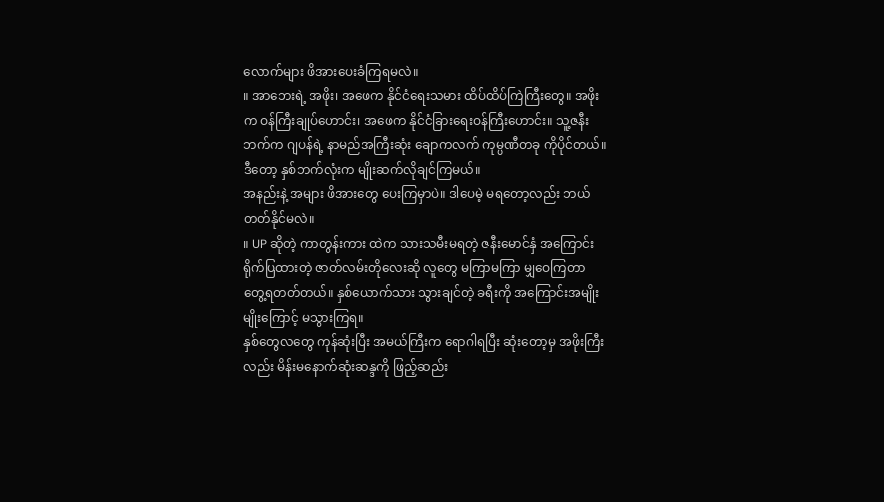လောက်များ ဖိအားပေးခံကြရမလဲ။
။ အာဘေးရဲ့ အဖိုး၊ အဖေက နိုင်ငံရေးသမား ထိပ်ထိပ်ကြဲကြီးတွေ။ အဖိုးက ဝန်ကြီးချုပ်ဟောင်း၊ အဖေက နိုင်ငံခြားရေးဝန်ကြီးဟောင်း။ သူ့ဇနီးဘက်က ဂျပန်ရဲ့ နာမည်အကြီးဆုံး ချောကလက် ကုမ္ပဏီတခု ကိုပိုင်တယ်။ ဒီတော့ နှစ်ဘက်လုံးက မျိုးဆက်လိုချင်ကြမယ်။
အနည်းနဲ့ အများ ဖိအားတွေ ပေးကြမှာပဲ။ ဒါပေမဲ့ မရတော့လည်း ဘယ်တတ်နိုင်မလဲ။
။ UP ဆိုတဲ့ ကာတွန်းကား ထဲက သားသမီးမရတဲ့ ဇနီးမောင်နှံ အကြောင်း ရိုက်ပြထားတဲ့ ဇာတ်လမ်းတိုလေးဆို လူတွေ မကြာမကြာ မျှဝေကြတာ တွေ့ရတတ်တယ်။ နှစ်ယောက်သား သွားချင်တဲ့ ခရီးကို အကြောင်းအမျိုးမျိုးကြောင့် မသွားကြရ။
နှစ်တွေလတွေ ကုန်ဆုံးပြီး အမယ်ကြီးက ရောဂါရပြီး ဆုံးတော့မှ အဖိုးကြီးလည်း မိန်းမနောက်ဆုံးဆန္ဒကို ဖြည့်ဆည်း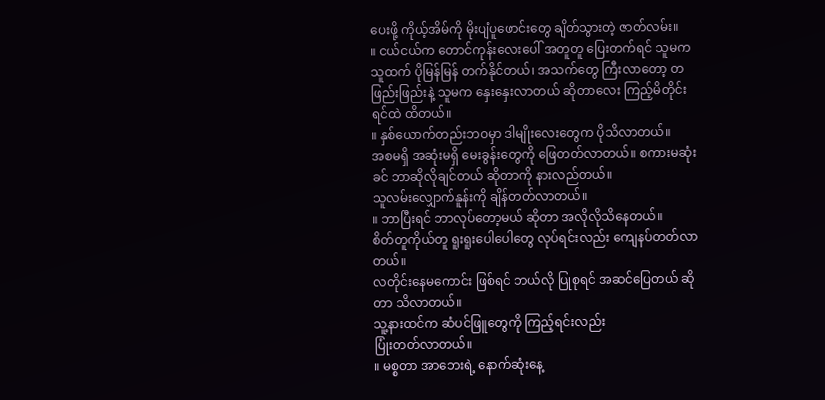ပေးဖို့ ကိုယ့်အိမ်ကို မိုးပျံပူဖောင်းတွေ ချိတ်သွားတဲ့ ဇာတ်လမ်း။
။ ငယ်ငယ်က တောင်ကုန်းလေးပေါ် အတူတူ ပြေးတက်ရင် သူမက သူထက် ပိုမြန်မြန် တက်နိုင်တယ်၊ အသက်တွေ ကြီးလာတော့ တဖြည်းဖြည်းနဲ့ သူမက နှေးနှေးလာတယ် ဆိုတာလေး ကြည့်မိတိုင်း ရင်ထဲ ထိတယ်။
။ နှစ်ယောက်တည်းဘဝမှာ ဒါမျိုးလေးတွေက ပိုသိလာတယ်။
အစမရှိ အဆုံးမရှိ မေးခွန်းတွေကို ဖြေတတ်လာတယ်။ စကားမဆုံးခင် ဘာဆိုလိုချင်တယ် ဆိုတာကို နားလည်တယ်။
သူလမ်းလျှောက်နူန်းကို ချိန်တတ်လာတယ်။
။ ဘာပြီးရင် ဘာလုပ်တော့မယ် ဆိုတာ အလိုလိုသိနေတယ်။
စိတ်တူကိုယ်တူ ရူးရူးပေါပေါတွေ လုပ်ရင်းလည်း ကျေနပ်တတ်လာတယ်။
လတိုင်းနေမကောင်း ဖြစ်ရင် ဘယ်လို ပြုစုရင် အဆင်ပြေတယ် ဆိုတာ သိလာတယ်။
သူ့နားထင်က ဆံပင်ဖြူတွေကို ကြည့်ရင်းလည်း
ပြုံးတတ်လာတယ်။
။ မစ္စတာ အာဘေးရဲ့ နောက်ဆုံးနေ့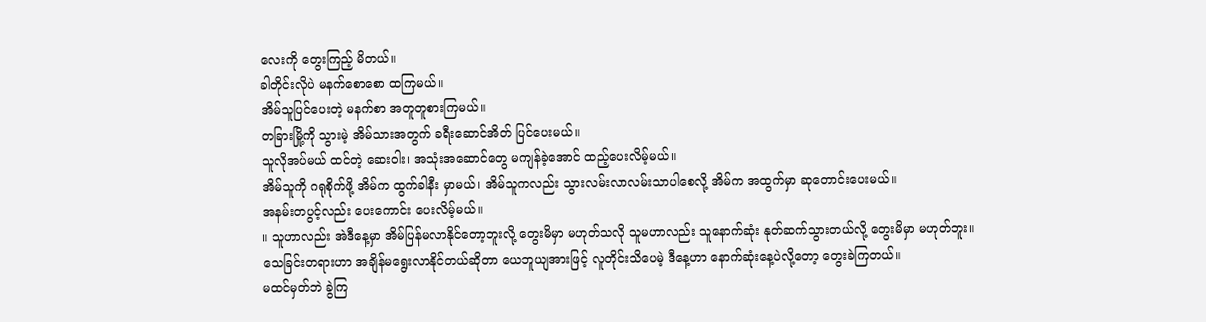လေးကို တွေးကြည့် မိတယ်။
ခါတိုင်းလိုပဲ မနက်စောစော ထကြမယ်။
အိမ်သူပြင်ပေးတဲ့ မနက်စာ အတူတူစားကြမယ်။
တခြားမြို့ကို သွားမဲ့ အိမ်သားအတွက် ခရီးဆောင်အိတ် ပြင်ပေးမယ်။
သူလိုအပ်မယ် ထင်တဲ့ ဆေးဝါး၊ အသုံးအဆောင်တွေ မကျန်ခဲ့အောင် ထည့်ပေးလိမ့်မယ်။
အိမ်သူကို ဂရုစိုက်ဖို့ အိမ်က ထွက်ခါနီး မှာမယ်၊ အိမ်သူကလည်း သွားလမ်းလာလမ်းသာပါစေလို့ အိမ်က အထွက်မှာ ဆုတောင်းပေးမယ်။
အနမ်းတပွင့်လည်း ပေးကောင်း ပေးလိမ့်မယ်။
။ သူဟာလည်း အဲဒီနေ့မှာ အိမ်ပြန်မလာနိုင်တော့ဘူးလို့ တွေးမိမှာ မဟုတ်သလို သူမဟာလည်း သူနောက်ဆုံး နုတ်ဆက်သွားတယ်လို့ တွေးမိမှာ မဟုတ်ဘူး။
သေခြင်းတရားဟာ အချိန်မရွေးလာနိုင်တယ်ဆိုတာ ယေဘူယျအားဖြင့် လူတိုင်းသိပေမဲ့ ဒီနေ့ဟာ နောက်ဆုံးနေ့ပဲလို့တော့ တွေးခဲကြတယ်။
မထင်မှတ်ဘဲ ခွဲကြ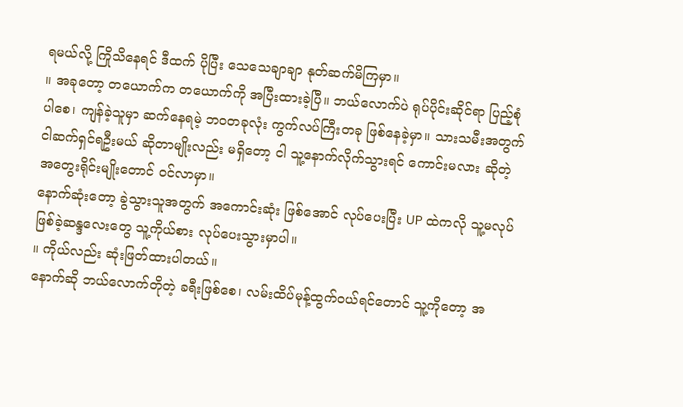ရမယ်လို့ ကြိုသိနေရင် ဒီထက် ပိုပြီး သေသေချာချာ နုတ်ဆက်မိကြမှာ။
။ အခုတော့ တယောက်က တယောက်ကို အပြီးထားခဲ့ပြီ။ ဘယ်လောက်ပဲ ရုပ်ပိုင်းဆိုင်ရာ ပြည့်စုံပါစေ၊ ကျန်ခဲ့သူမှာ ဆက်နေရမဲ့ ဘဝတခုလုံး ကွက်လပ်ကြီးတခု ဖြစ်နေခဲ့မှာ။ သားသမီးအတွက် ငါဆက်ရှင်ရဦးမယ် ဆိုတာမျိုးလည်း မရှိတော့ ငါ သူ့နောက်လိုက်သွားရင် ကောင်းမလား ဆိုတဲ့ အတွေးရိုင်းမျိုးတောင် ဝင်လာမှာ။
နောက်ဆုံးတော့ ခွဲသွားသူအတွက် အကောင်းဆုံး ဖြစ်အောင် လုပ်ပေးပြီး UP ထဲကလို သူ့မလုပ်ဖြစ်ခဲ့ဆန္ဒလေးတွေ သူ့ကိုယ်စား လုပ်ပေးသွားမှာပါ။
။ ကိုယ်လည်း ဆုံးဖြတ်ထားပါတယ်။
နောက်ဆို ဘယ်လောက်တိုတဲ့ ခရီးဖြစ်စေ၊ လမ်းထိပ်မုန့်ထွက်ဝယ်ရင်တောင် သူ့ကိုတော့ အ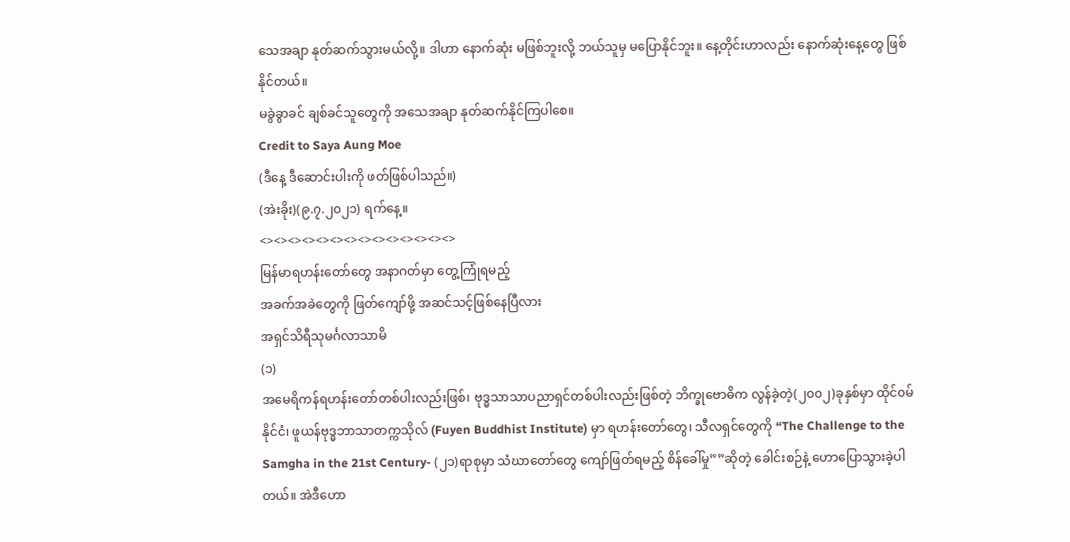သေအချာ နုတ်ဆက်သွားမယ်လို့။ ဒါဟာ နောက်ဆုံး မဖြစ်ဘူးလို့ ဘယ်သူမှ မပြောနိုင်ဘူး။ နေ့တိုင်းဟာလည်း နောက်ဆုံးနေ့တွေ ဖြစ်နိုင်တယ်။
မခွဲခွာခင် ချစ်ခင်သူတွေကို အသေအချာ နုတ်ဆက်နိုင်ကြပါစေ။
Credit to Saya Aung Moe
(ဒီနေ့ ဒီဆောင်းပါးကို ဖတ်ဖြစ်ပါသည်။)
(အဲးခိုး)(၉.၇.၂၀၂၁) ရက်နေ့။
<><><><><><><><><><><><><><>
မြန်မာရဟန်းတော်တွေ အနာဂတ်မှာ တွေ့ကြုံရမည့်
အခက်အခဲတွေကို ဖြတ်ကျော်ဖို့ အဆင်သင့်ဖြစ်နေပြီလား
အရှင်သိရီသုမင်္ဂလာသာမိ
(၁)
အမေရိကန်ရဟန်းတော်တစ်ပါးလည်းဖြစ်၊ ဗုဒ္ဓသာသာပညာရှင်တစ်ပါးလည်းဖြစ်တဲ့ ဘိက္ခုဗောဓိက လွန်ခဲ့တဲ့(၂၀၀၂)ခုနှစ်မှာ ထိုင်၀မ်နိုင်ငံ၊ ဖူယန်ဗုဒ္ဓဘာသာတက္ကသိုလ် (Fuyen Buddhist Institute) မှာ ရဟန်းတော်တွေ၊ သီလရှင်တွေကို “The Challenge to the Samgha in the 21st Century- (၂၁)ရာစုမှာ သံဃာတော်တွေ ကျော်ဖြတ်ရမည့် စိန်ခေါ်မှု””ဆိုတဲ့ ခေါင်းစဉ်နဲ့ ဟောပြောသွားခဲ့ပါတယ်။ အဲဒီဟော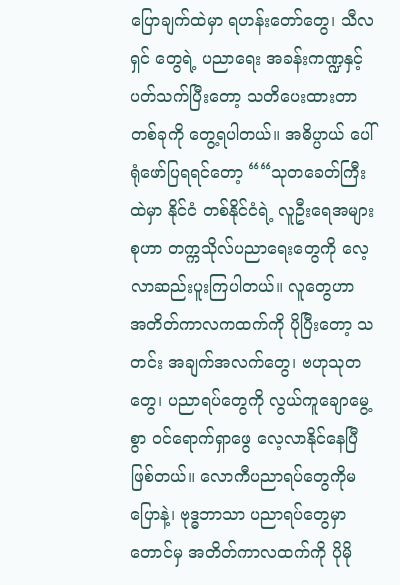ပြောချက်ထဲမှာ ရဟန်းတော်တွေ၊ သီလရှင် တွေရဲ့ ပညာရေး အခန်းကဏ္ဍနှင့်ပတ်သက်ပြီးတော့ သတိပေးထားတာတစ်ခုကို တွေ့ရပါတယ်။ အဓိပ္ပာယ် ပေါ်ရုံဖော်ပြရရင်တော့ ““သုတခေတ်ကြီးထဲမှာ နိုင်ငံ တစ်နိုင်ငံရဲ့ လူဦးရေအများစုဟာ တက္ကသိုလ်ပညာရေးတွေကို လေ့လာဆည်းပူးကြပါတယ်။ လူတွေဟာ အတိတ်ကာလကထက်ကို ပိုပြီးတော့ သတင်း အချက်အလက်တွေ၊ ဗဟုသုတတွေ၊ ပညာရပ်တွေကို လွယ်ကူချောမွေ့စွာ ၀င်ရောက်ရှာဖွေ လေ့လာနိုင်နေပြီ ဖြစ်တယ်။ လောကီပညာရပ်တွေကိုမပြောနဲ့၊ ဗုဒ္ဓဘာသာ ပညာရပ်တွေမှာတောင်မှ အတိတ်ကာလထက်ကို ပိုမို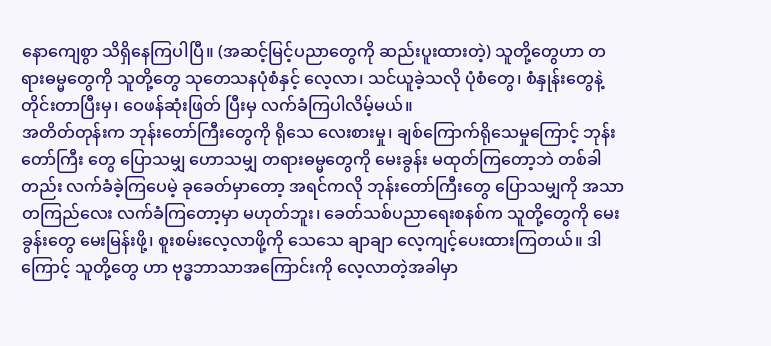နောကျေစွာ သိရှိနေကြပါပြီ။ (အဆင့်မြင့်ပညာတွေကို ဆည်းပူးထားတဲ့) သူတို့တွေဟာ တရားဓမ္မတွေကို သူတို့တွေ သုတေသနပုံစံနှင့် လေ့လာ၊ သင်ယူခဲ့သလို ပုံစံတွေ၊ စံနှုန်းတွေနဲ့ တိုင်းတာပြီးမှ၊ ဝေဖန်ဆုံးဖြတ် ပြီးမှ လက်ခံကြပါလိမ့်မယ်။
အတိတ်တုန်းက ဘုန်းတော်ကြီးတွေကို ရိုသေ လေးစားမှု၊ ချစ်ကြောက်ရိုသေမှုကြောင့် ဘုန်းတော်ကြီး တွေ ပြောသမျှ ဟောသမျှ တရားဓမ္မတွေကို မေးခွန်း မထုတ်ကြတော့ဘဲ တစ်ခါတည်း လက်ခံခဲ့ကြပေမဲ့ ခုခေတ်မှာတော့ အရင်ကလို ဘုန်းတော်ကြီးတွေ ပြောသမျှကို အသာတကြည်လေး လက်ခံကြတော့မှာ မဟုတ်ဘူး၊ ခေတ်သစ်ပညာရေးစနစ်က သူတို့တွေကို မေးခွန်းတွေ မေးမြန်းဖို့၊ စူးစမ်းလေ့လာဖို့ကို သေသေ ချာချာ လေ့ကျင့်ပေးထားကြတယ်။ ဒါကြောင့် သူတို့တွေ ဟာ ဗုဒ္ဓဘာသာအကြောင်းကို လေ့လာတဲ့အခါမှာ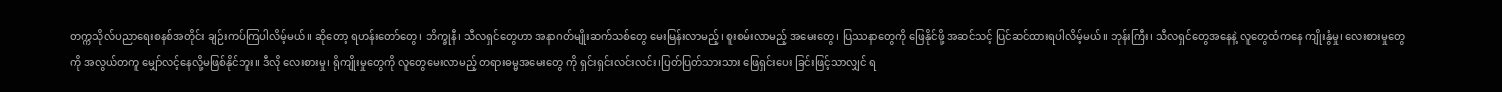တက္ကသိုလ်ပညာရေးစနစ်အတိုင်း ချဉ်းကပ်ကြပါလိမ့်မယ်။ ဆိုတော့ ရဟန်းတော်တွေ၊ ဘိက္ခုနီ၊ သီလရှင်တွေဟာ အနာဂတ်မျိုးဆက်သစ်တွေ မေးမြန်းလာမည့်၊ စူးစမ်းလာမည့် အမေးတွေ၊ ပြဿနာတွေကို ဖြေနိုင်ဖို့ အဆင်သင့် ပြင်ဆင်ထားရပါလိမ့်မယ်။ ဘုန်းကြီး၊ သီလရှင်တွေအနေနဲ့ လူတွေထံကနေ ကျိုးနွံမှု၊ လေးစားမှုတွေကို အလွယ်တကူ မျှော်လင့်နေလို့မဖြစ်နိုင်ဘူး။ ဒီလို လေးစားမှု၊ ရိုကျိုးမှုတွေကို လူတွေမေးလာမည့် တရားဓမ္မအမေးတွေ ကို ရှင်းရှင်းလင်းလင်း၊ပြတ်ပြတ်သားသား ဖြေရှင်းပေး ခြင်းဖြင့်သာလျှင် ရ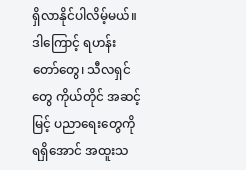ရှိလာနိုင်ပါလိမ့်မယ်။ ဒါကြောင့် ရဟန်းတော်တွေ၊ သီလရှင်တွေ ကိုယ်တိုင် အဆင့်မြင့် ပညာရေးတွေကို ရရှိအောင် အထူးသ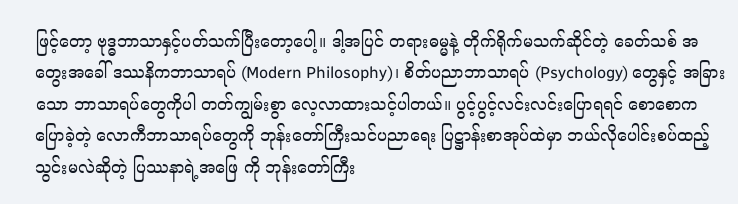ဖြင့်တော့ ဗုဒ္ဓဘာသာနှင့်ပတ်သက်ပြီးတော့ပေါ့။ ဒါ့အပြင် တရားဓမ္မနဲ့ တိုက်ရိုက်မသက်ဆိုင်တဲ့ ခေတ်သစ် အတွေးအခေါ် ဒဿနိကဘာသာရပ် (Modern Philosophy)၊ စိတ်ပညာဘာသာရပ် (Psychology) တွေနှင့် အခြားသော ဘာသာရပ်တွေကိုပါ တတ်ကျွမ်းစွာ လေ့လာထားသင့်ပါတယ်။ ပွင့်ပွင့်လင်းလင်းပြောရရင် စောစောကပြောခဲ့တဲ့ လောကီဘာသာရပ်တွေကို ဘုန်းတော်ကြီးသင်ပညာရေး ပြဋ္ဌာန်းစာအုပ်ထဲမှာ ဘယ်လိုပေါင်းစပ်ထည့်သွင်းမလဲဆိုတဲ့ ပြဿနာရဲ့အဖြေ ကို ဘုန်းတော်ကြီး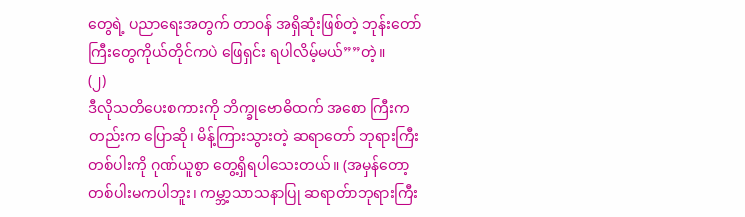တွေရဲ့ ပညာရေးအတွက် တာ၀န် အရှိဆုံးဖြစ်တဲ့ ဘုန်းတော်ကြီးတွေကိုယ်တိုင်ကပဲ ဖြေရှင်း ရပါလိမ့်မယ်””တဲ့။
(၂)
ဒီလိုသတိပေးစကားကို ဘိက္ခုဗောဓိထက် အစော ကြီးကတည်းက ပြောဆို၊ မိန့်ကြားသွားတဲ့ ဆရာတော် ဘုရားကြီးတစ်ပါးကို ဂုဏ်ယူစွာ တွေ့ရှိရပါသေးတယ်။ (အမှန်တော့ တစ်ပါးမကပါဘူး၊ ကမ္ဘာ့သာသနာပြု ဆရာတ်ာဘုရားကြီး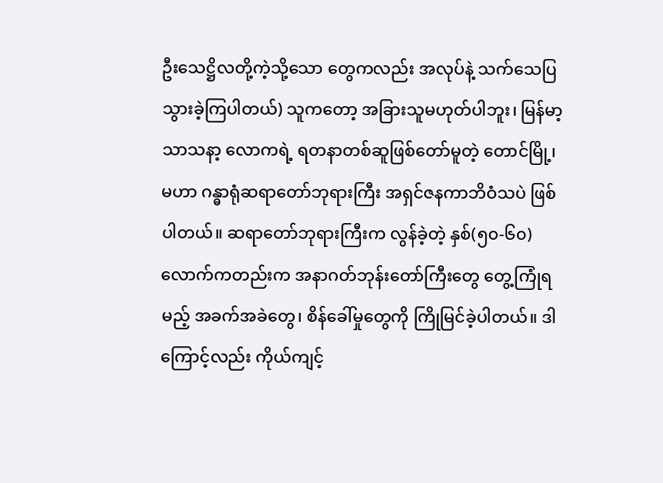ဦးသေဋ္ဌိလတို့ကဲ့သို့သော တွေကလည်း အလုပ်နဲ့ သက်သေပြသွားခဲ့ကြပါတယ်) သူကတော့ အခြားသူမဟုတ်ပါဘူး၊ မြန်မာ့သာသနာ့ လောကရဲ့ ရတနာတစ်ဆူဖြစ်တော်မူတဲ့ တောင်မြို့၊ မဟာ ဂန္ဓာရုံဆရာတော်ဘုရားကြီး အရှင်ဇနကာဘိဝံသပဲ ဖြစ်ပါတယ်။ ဆရာတော်ဘုရားကြီးက လွန်ခဲ့တဲ့ နှစ်(၅၀-၆၀)လောက်ကတည်းက အနာဂတ်ဘုန်းတော်ကြီးတွေ တွေ့ကြုံရမည့် အခက်အခဲတွေ၊ စိန်ခေါ်မှုတွေကို ကြိုမြင်ခဲ့ပါတယ်။ ဒါကြောင့်လည်း ကိုယ်ကျင့်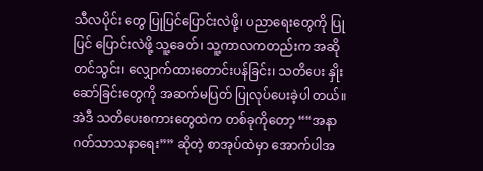သီလပိုင်း တွေ ပြုပြင်ပြောင်းလဲဖို့၊ ပညာရေးတွေကို ပြုပြင် ပြောင်းလဲဖို့ သူ့ခေတ်၊ သူ့ကာလကတည်းက အဆို တင်သွင်း၊ လျှောက်ထားတောင်းပန်ခြင်း၊ သတိပေး နှိုးဆော်ခြင်းတွေကို အဆက်မပြတ် ပြုလုပ်ပေးခဲ့ပါ တယ်။ အဲဒီ သတိပေးစကားတွေထဲက တစ်ခုကိုတော့ ““အနာဂတ်သာသနာရေး”” ဆိုတဲ့ စာအုပ်ထဲမှာ အောက်ပါအ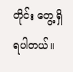တိုင်း တွေ့ရှိရပါတယ်။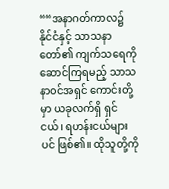““အနာဂတ်ကာလ၌ နိုင်ငံနှင့် သာသနာတော်၏ ကျက်သရေကို ဆောင်ကြရမည့် သာသနာ၀င်အရှင် ကောင်းတို့မှာ ယခုလက်ရှိ ရှင်ငယ်၊ ရဟန်းငယ်များပင် ဖြစ်၏။ ထိုသူတို့ကို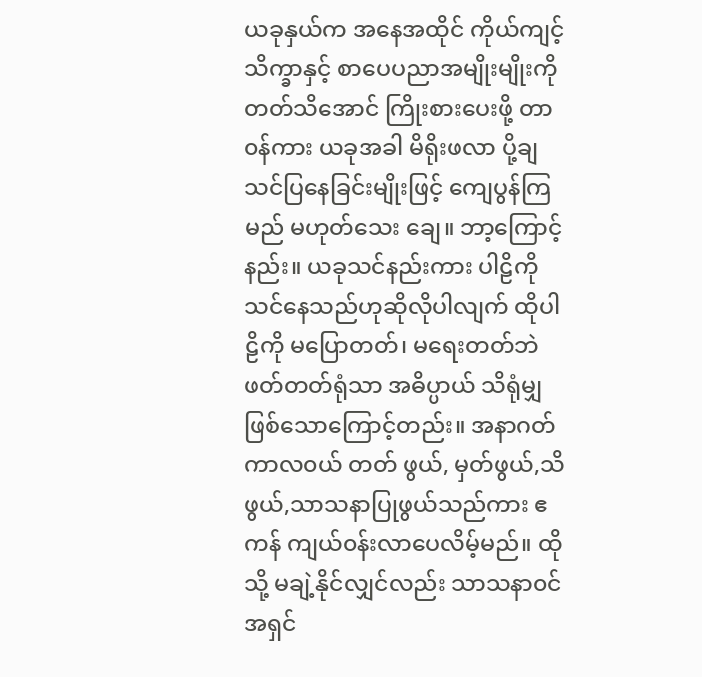ယခုနှယ်က အနေအထိုင် ကိုယ်ကျင့်သိက္ခာနှင့် စာပေပညာအမျိုးမျိုးကို တတ်သိအောင် ကြိုးစားပေးဖို့ တာ၀န်ကား ယခုအခါ မိရိုးဖလာ ပို့ချသင်ပြနေခြင်းမျိုးဖြင့် ကျေပွန်ကြမည် မဟုတ်သေး ချေ။ ဘာ့ကြောင့်နည်း။ ယခုသင်နည်းကား ပါဠိကို သင်နေသည်ဟုဆိုလိုပါလျက် ထိုပါဠိကို မပြောတတ်၊ မရေးတတ်ဘဲ ဖတ်တတ်ရုံသာ အဓိပ္ပာယ် သိရုံမျှ ဖြစ်သောကြောင့်တည်း။ အနာဂတ်ကာလ၀ယ် တတ် ဖွယ်, မှတ်ဖွယ်,သိဖွယ်,သာသနာပြုဖွယ်သည်ကား ဧကန် ကျယ်၀န်းလာပေလိမ့်မည်။ ထိုသို့ မချဲ့နိုင်လျှင်လည်း သာသနာ၀င်အရှင်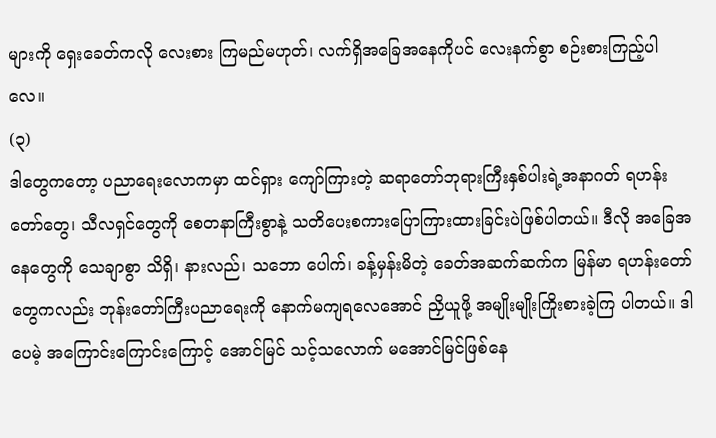များကို ရှေးခေတ်ကလို လေးစား ကြမည်မဟုတ်၊ လက်ရှိအခြေအနေကိုပင် လေးနက်စွာ စဉ်းစားကြည့်ပါလေ။
(၃)
ဒါတွေကတော့ ပညာရေးလောကမှာ ထင်ရှား ကျော်ကြားတဲ့ ဆရာတော်ဘုရားကြီးနှစ်ပါးရဲ့အနာဂတ် ရဟန်းတော်တွေ၊ သီလရှင်တွေကို စေတနာကြီးစွာနဲ့ သတိပေးစကားပြောကြားထားခြင်းပဲဖြစ်ပါတယ်။ ဒီလို အခြေအနေတွေကို သေချာစွာ သိရှိ၊ နားလည်၊ သဘော ပေါက်၊ ခန့်မှန်းမိတဲ့ ခေတ်အဆက်ဆက်က မြန်မာ ရဟန်းတော်တွေကလည်း ဘုန်းတော်ကြီးပညာရေးကို နောက်မကျရလေအောင် ညှိယူဖို့ အမျိုးမျိုးကြိုးစားခဲ့ကြ ပါတယ်။ ဒါပေမဲ့ အကြောင်းကြောင်းကြောင့် အောင်မြင် သင့်သလောက် မအောင်မြင်ဖြစ်နေ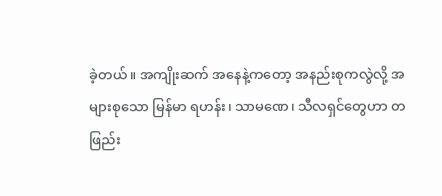ခဲ့တယ်။ အကျိုးဆက် အနေနဲ့ကတော့ အနည်းစုကလွဲလို့ အများစုသော မြန်မာ ရဟန်း၊ သာမဏေ၊ သီလရှင်တွေဟာ တဖြည်း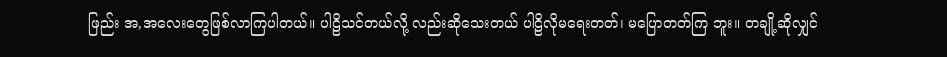ဖြည်း အ,အလေးတွေဖြစ်လာကြပါတယ်။ ပါဠိသင်တယ်လို့ လည်းဆိုသေးတယ် ပါဠိလိုမရေးတတ်၊ မပြောတတ်ကြ ဘူး။ တချို့ဆိုလျှင်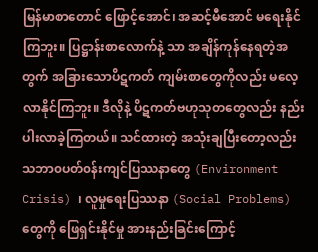မြန်မာစာတောင် ဖြောင့်အောင်၊ အဆင့်မီအောင် မရေးနိုင်ကြဘူး။ ပြဋ္ဌာန်းစာလောက်နဲ့ သာ အချိန်ကုန်နေရတဲ့အတွက် အခြားသောပိဋကတ် ကျမ်းစာတွေကိုလည်း မလေ့လာနိုင်ကြဘူး။ ဒီလိုနဲ့ ပိဋကတ်ဗဟုသုတတွေလည်း နည်းပါးလာခဲ့ကြတယ်။ သင်ထားတဲ့ အသုံးချပြီးတော့လည်း သဘာ၀ပတ်၀န်းကျင်ပြဿနာတွေ (Environment Crisis) ၊ လူမှုရေးပြဿနာ (Social Problems) တွေကို ဖြေရှင်းနိုင်မှု အားနည်းခြင်းကြောင့်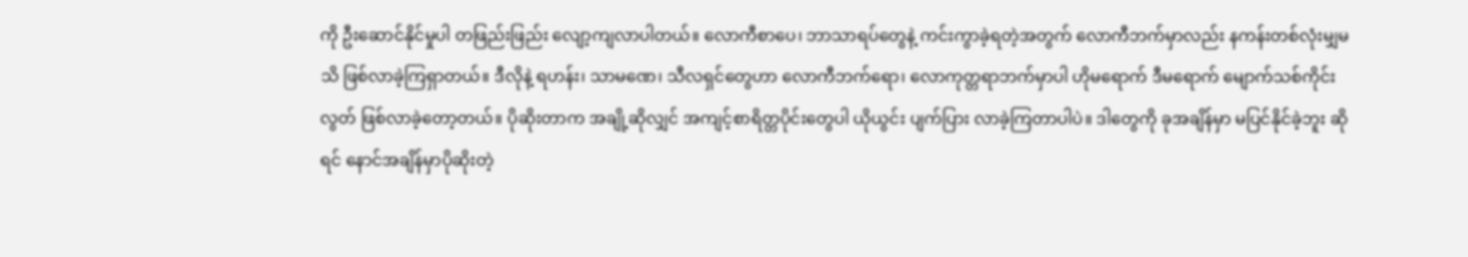ကို ဦးဆောင်နိုင်မှုပါ တဖြည်းဖြည်း လျော့ကျလာပါတယ်။ လောကီစာပေ၊ ဘာသာရပ်တွေနဲ့ ကင်းကွာခဲ့ရတဲ့အတွက် လောကီဘက်မှာလည်း နကန်းတစ်လုံးမျှမသိ ဖြစ်လာခဲ့ကြရှာတယ်။ ဒီလိုနဲ့ ရဟန်း၊ သာမဏေ၊ သီလရှင်တွေဟာ လောကီဘက်ရော၊ လောကုတ္တရာဘက်မှာပါ ဟိုမရောက် ဒီမရောက် မျောက်သစ်ကိုင်းလွတ် ဖြစ်လာခဲ့တော့တယ်။ ပိုဆိုးတာက အချို့ဆိုလျှင် အကျင့်စာရိတ္တပိုင်းတွေပါ ယိုယွင်း ပျက်ပြား လာခဲ့ကြတာပါပဲ။ ဒါတွေကို ခုအချိန်မှာ မပြင်နိုင်ခဲ့ဘူး ဆိုရင် နောင်အချိန်မှာပိုဆိုးတဲ့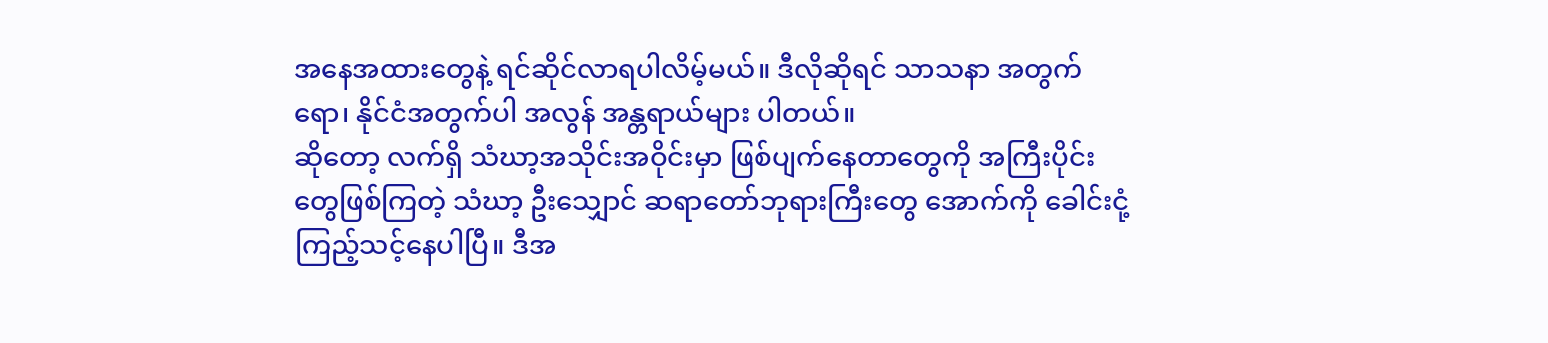အနေအထားတွေနဲ့ ရင်ဆိုင်လာရပါလိမ့်မယ်။ ဒီလိုဆိုရင် သာသနာ အတွက်ရော၊ နိုင်ငံအတွက်ပါ အလွန် အန္တရာယ်များ ပါတယ်။
ဆိုတော့ လက်ရှိ သံဃာ့အသိုင်းအဝိုင်းမှာ ဖြစ်ပျက်နေတာတွေကို အကြီးပိုင်းတွေဖြစ်ကြတဲ့ သံဃာ့ ဦးသျှောင် ဆရာတော်ဘုရားကြီးတွေ အောက်ကို ခေါင်းငုံ့ကြည့်သင့်နေပါပြီ။ ဒီအ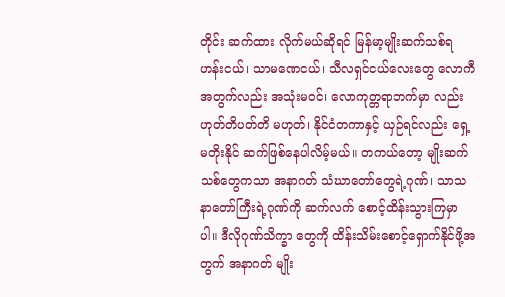တိုင်း ဆက်ထား လိုက်မယ်ဆိုရင် မြန်မာ့မျိုးဆက်သစ်ရဟန်းငယ်၊ သာမဏေငယ်၊ သီလရှင်ငယ်လေးတွေ လောကီ အတွက်လည်း အသုံးမ၀င်၊ လောကုတ္တရာဘက်မှာ လည်း ဟုတ်တိပတ်တိ မဟုတ်၊ နိုင်ငံတကာနှင့် ယှဉ်ရင်လည်း ရှေ့မတိုးနိုင် ဆက်ဖြစ်နေပါလိမ့်မယ်။ တကယ်တော့ မျိုးဆက်သစ်တွေကသာ အနာဂတ် သံဃာတော်တွေရဲ့ဂုဏ်၊ သာသနာတော်ကြီးရဲ့ဂုဏ်ကို ဆက်လက် စောင့်ထိန်းသွားကြမှာပါ။ ဒီလိုဂုဏ်သိက္ခာ တွေကို ထိန်းသိမ်းစောင့်ရှောက်နိုင်ဖို့အတွက် အနာဂတ် မျိုး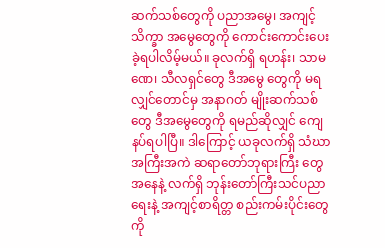ဆက်သစ်တွေကို ပညာအမွေ၊ အကျင့်သိက္ခာ အမွေတွေကို ကောင်းကောင်းပေးခဲ့ရပါလိမ့်မယ်။ ခုလက်ရှိ ရဟန်း၊ သာမဏေ၊ သီလရှင်တွေ ဒီအမွေ တွေကို မရလျှင်တောင်မှ အနာဂတ် မျိုးဆက်သစ်တွေ ဒီအမွေတွေကို ရမည်ဆိုလျှင် ကျေနပ်ရပါပြီ။ ဒါကြောင့် ယခုလက်ရှိ သံဃာ အကြီးအကဲ ဆရာတော်ဘုရားကြီး တွေအနေနဲ့ လက်ရှိ ဘုန်းတော်ကြီးသင်ပညာရေးနဲ့ အကျင့်စာရိတ္တ စည်းကမ်းပိုင်းတွေကို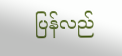ပြန်လည်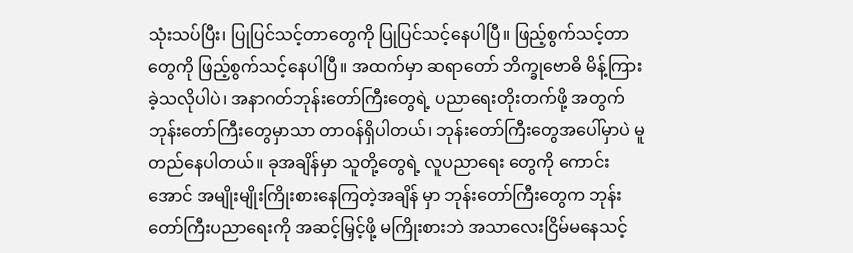သုံးသပ်ပြီး၊ ပြုပြင်သင့်တာတွေကို ပြုပြင်သင့်နေပါပြီ။ ဖြည့်စွက်သင့်တာတွေကို ဖြည့်စွက်သင့်နေပါပြီ။ အထက်မှာ ဆရာတော် ဘိက္ခုဗောဓိ မိန့်ကြားခဲ့သလိုပါပဲ၊ အနာဂတ်ဘုန်းတော်ကြီးတွေရဲ့ ပညာရေးတိုးတက်ဖို့ အတွက် ဘုန်းတော်ကြီးတွေမှာသာ တာ၀န်ရှိပါတယ်၊ ဘုန်းတော်ကြီးတွေအပေါ်မှာပဲ မူတည်နေပါတယ်။ ခုအချိန်မှာ သူတို့တွေရဲ့ လူပညာရေး တွေကို ကောင်းအောင် အမျိုးမျိုးကြိုးစားနေကြတဲ့အချိန် မှာ ဘုန်းတော်ကြီးတွေက ဘုန်းတော်ကြီးပညာရေးကို အဆင့်မြှင့်ဖို့ မကြိုးစားဘဲ အသာလေးငြိမ်မနေသင့်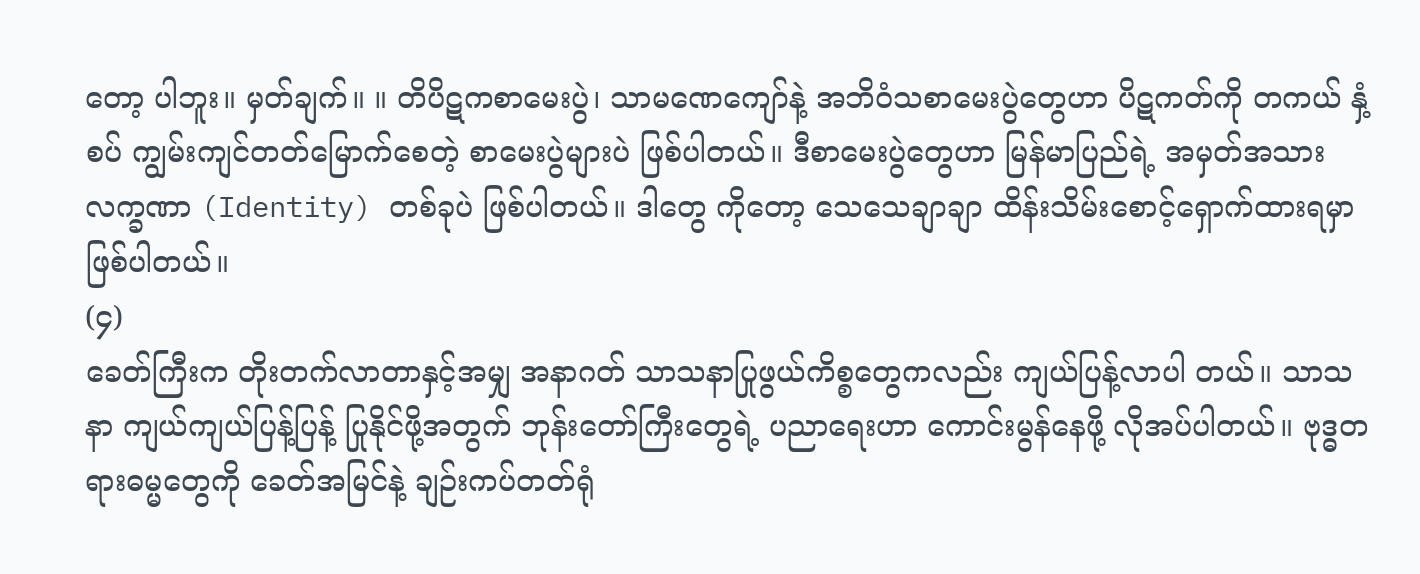တော့ ပါဘူး။ မှတ်ချက်။ ။ တိပိဋကစာမေးပွဲ၊ သာမဏေကျော်နဲ့ အဘိဝံသစာမေးပွဲတွေဟာ ပိဋကတ်ကို တကယ် နှံ့စပ် ကျွမ်းကျင်တတ်မြောက်စေတဲ့ စာမေးပွဲများပဲ ဖြစ်ပါတယ်။ ဒီစာမေးပွဲတွေဟာ မြန်မာပြည်ရဲ့ အမှတ်အသား လက္ခဏာ (Identity) တစ်ခုပဲ ဖြစ်ပါတယ်။ ဒါတွေ ကိုတော့ သေသေချာချာ ထိန်းသိမ်းစောင့်ရှောက်ထားရမှာ ဖြစ်ပါတယ်။
(၄)
ခေတ်ကြီးက တိုးတက်လာတာနှင့်အမျှ အနာဂတ် သာသနာပြုဖွယ်ကိစ္စတွေကလည်း ကျယ်ပြန့်လာပါ တယ်။ သာသနာ ကျယ်ကျယ်ပြန့်ပြန့် ပြုနိုင်ဖို့အတွက် ဘုန်းတော်ကြီးတွေရဲ့ ပညာရေးဟာ ကောင်းမွန်နေဖို့ လိုအပ်ပါတယ်။ ဗုဒ္ဓတရားဓမ္မတွေကို ခေတ်အမြင်နဲ့ ချဉ်းကပ်တတ်ရုံ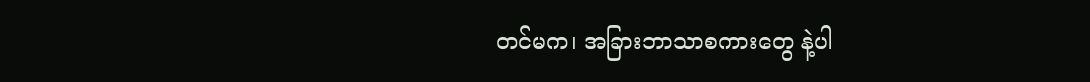တင်မက၊ အခြားဘာသာစကားတွေ နဲ့ပါ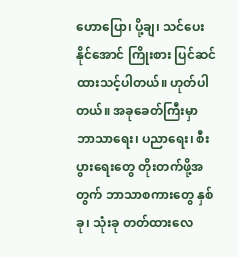ဟောပြော၊ ပို့ချ၊ သင်ပေးနိုင်အောင် ကြိုးစား ပြင်ဆင်ထားသင့်ပါတယ်။ ဟုတ်ပါတယ်။ အခုခေတ်ကြီးမှာ ဘာသာရေး၊ ပညာရေး၊ စီးပွားရေးတွေ တိုးတက်ဖို့အတွက် ဘာသာစကားတွေ နှစ်ခု၊ သုံးခု တတ်ထားလေ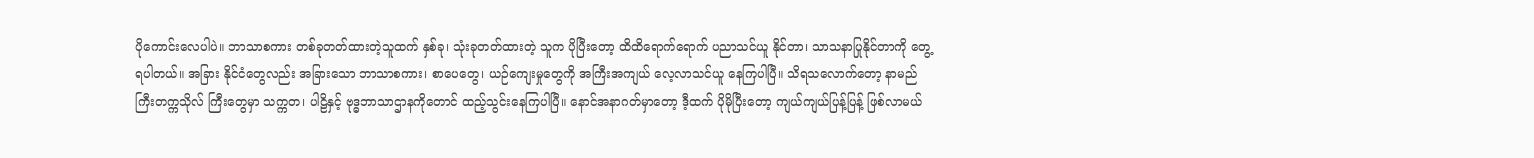ပိုကောင်းလေပါပဲ။ ဘာသာစကား တစ်ခုတတ်ထားတဲ့သူထက် နှစ်ခု၊ သုံးခုတတ်ထားတဲ့ သူက ပိုပြီးတော့ ထိထိရောက်ရောက် ပညာသင်ယူ နိုင်တာ၊ သာသနာပြုနိုင်တာကို တွေ့ရပါတယ်။ အခြား နိုင်ငံတွေလည်း အခြားသော ဘာသာစကား၊ စာပေတွေ၊ ယဉ်ကျေးမှုတွေကို အကြီးအကျယ် လေ့လာသင်ယူ နေကြပါပြီ။ သိရသလောက်တော့ နာမည်ကြီးတက္ကသိုလ် ကြီးတွေမှာ သက္ကတ၊ ပါဠိနှင့် ဗုဒ္ဓဘာသာဌာနကိုတောင် ထည့်သွင်းနေကြပါပြီ။ နောင်အနာဂတ်မှာတော့ ဒီ့ထက် ပိုမိုပြီးတော့ ကျယ်ကျယ်ပြန့်ပြန့် ဖြစ်လာမယ်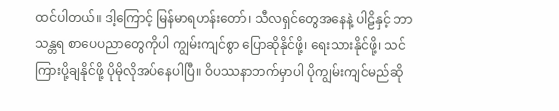ထင်ပါတယ်။ ဒါ့ကြောင့် မြန်မာရဟန်းတော်၊ သီလရှင်တွေအနေနဲ့ ပါဠိနှင့် ဘာသန္တရ စာပေပညာတွေကိုပါ ကျွမ်းကျင်စွာ ပြောဆိုနိုင်ဖို့၊ ရေးသားနိုင်ဖို့၊ သင်ကြားပို့ချနိုင်ဖို့ ပိုမိုလိုအပ်နေပါပြီ။ ဝိပဿနာဘက်မှာပါ ပိုကျွမ်းကျင်မည်ဆို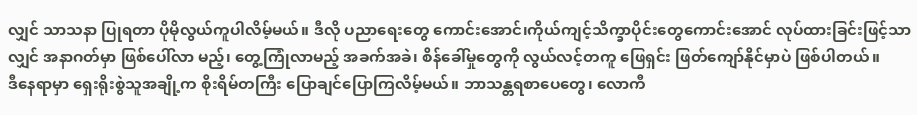လျှင် သာသနာ ပြုရတာ ပိုမိုလွယ်ကူပါလိမ့်မယ်။ ဒီလို ပညာရေးတွေ ကောင်းအောင်၊ကိုယ်ကျင့်သိက္ခာပိုင်းတွေကောင်းအောင် လုပ်ထားခြင်းဖြင့်သာလျှင် အနာဂတ်မှာ ဖြစ်ပေါ်လာ မည့်၊ တွေ့ကြုံလာမည့် အခက်အခဲ၊ စိန်ခေါ်မှုတွေကို လွယ်လင့်တကူ ဖြေရှင်း ဖြတ်ကျော်နိုင်မှာပဲ ဖြစ်ပါတယ်။
ဒီနေရာမှာ ရှေးရိုးစွဲသူအချို့က စိုးရိမ်တကြီး ပြောချင်ပြောကြလိမ့်မယ်။ ဘာသန္တရစာပေတွေ၊ လောကီ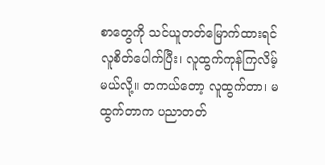စာတွေကို သင်ယူတတ်မြောက်ထားရင် လူစိတ်ပေါက်ပြီး၊ လူထွက်ကုန်ကြလိမ့်မယ်လို့။ တကယ်တော့ လူထွက်တာ၊ မထွက်တာက ပညာတတ်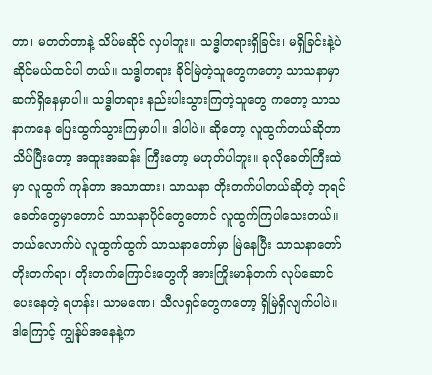တာ၊ မတတ်တာနဲ့ သိပ်မဆိုင် လှပါဘူး။ သဒ္ဓါတရားရှိခြင်း၊ မရှိခြင်းနဲ့ပဲ ဆိုင်မယ်ထင်ပါ တယ်။ သဒ္ဓါတရား ခိုင်မြဲတဲ့သူတွေကတော့ သာသနာမှာ ဆက်ရှိနေမှာပါ။ သဒ္ဓါတရား နည်းပါးသွားကြတဲ့သူတွေ ကတော့ သာသနာကနေ ပြေးထွက်သွားကြမှာပါ။ ဒါပါပဲ။ ဆိုတော့ လူထွက်တယ်ဆိုတာသိပ်ပြီးတော့ အထူးအဆန်း ကြီးတော့ မဟုတ်ပါဘူး။ ခုလိုခေတ်ကြီးထဲမှာ လူထွက် ကုန်တာ အသာထား၊ သာသနာ တိုးတက်ပါတယ်ဆိုတဲ့ ဘုရင်ခေတ်တွေမှာတောင် သာသနာပိုင်တွေတောင် လူထွက်ကြပါသေးတယ်။ ဘယ်လောက်ပဲ လူထွက်ထွက် သာသနာတော်မှာ မြဲနေပြီး သာသနာတော်တိုးတက်ရာ၊ တိုးတက်ကြောင်းတွေကို အားကြိုးမာန်တက် လုပ်ဆောင် ပေးနေတဲ့ ရဟန်း၊ သာမဏေ၊ သီလရှင်တွေကတော့ ရှိမြဲရှိလျက်ပါပဲ။ ဒါကြောင့် ကျွန်ုပ်အနေနဲ့က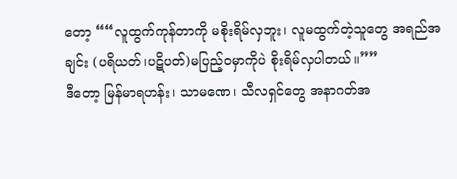တော့ ““လူထွက်ကုန်တာကို မစိုးရိမ်လှဘူး၊ လူမထွက်တဲ့သူတွေ အရည်အချင်း (ပရိယတ်၊ပဋိပတ်)မပြည့်၀မှာကိုပဲ စိုးရိမ်လှပါတယ်။””
ဒီတော့ မြန်မာရဟန်း၊ သာမဏေ၊ သီလရှင်တွေ အနာဂတ်အ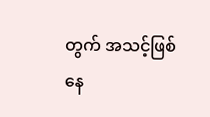တွက် အသင့်ဖြစ်နေ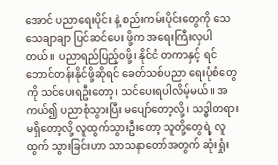အောင် ပညာရေးပိုင်း နဲ့ စည်းကမ်းပိုင်းတွေကို သေသေချာချာ ပြင်ဆင်ပေး ဖို့က အရေးကြီးလှပါတယ်။ ပညာရည်ပြည့်၀ဖို့၊ နိုင်ငံ တကာနှင့် ရင်ဘောင်တန်းနိုင်ဖို့ဆိုရင် ခေတ်သစ်ပညာ ရေးပုံစံတွေကို သင်ပေးရဦးတော့၊ သင်ပေးရပါလိမ့်မယ်။ အကယ်၍ ပညာစုံသွားပြီး မပျော်တော့လို့၊ သဒ္ဓါတရား မရှိတော့လို့ လူထွက်သွားဦးတော့ သူတို့တွေရဲ့ လူထွက် သွားခြင်းဟာ သာသနာတော်အတွက် ဆုံးရှုံး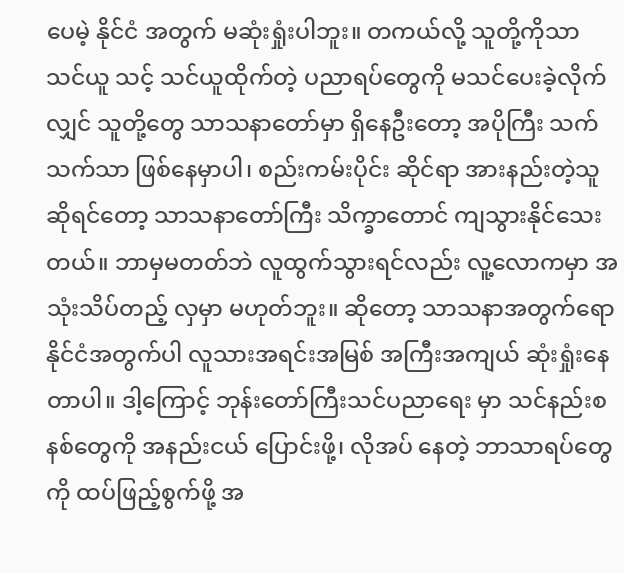ပေမဲ့ နိုင်ငံ အတွက် မဆုံးရှုံးပါဘူး။ တကယ်လို့ သူတို့ကိုသာ သင်ယူ သင့် သင်ယူထိုက်တဲ့ ပညာရပ်တွေကို မသင်ပေးခဲ့လိုက် လျှင် သူတို့တွေ သာသနာတော်မှာ ရှိနေဦးတော့ အပိုကြီး သက်သက်သာ ဖြစ်နေမှာပါ၊ စည်းကမ်းပိုင်း ဆိုင်ရာ အားနည်းတဲ့သူဆိုရင်တော့ သာသနာတော်ကြီး သိက္ခာတောင် ကျသွားနိုင်သေးတယ်။ ဘာမှမတတ်ဘဲ လူထွက်သွားရင်လည်း လူ့လောကမှာ အသုံးသိပ်တည့် လှမှာ မဟုတ်ဘူး။ ဆိုတော့ သာသနာအတွက်ရော နိုင်ငံအတွက်ပါ လူသားအရင်းအမြစ် အကြီးအကျယ် ဆုံးရှုံးနေတာပါ။ ဒါ့ကြောင့် ဘုန်းတော်ကြီးသင်ပညာရေး မှာ သင်နည်းစနစ်တွေကို အနည်းငယ် ပြောင်းဖို့၊ လိုအပ် နေတဲ့ ဘာသာရပ်တွေကို ထပ်ဖြည့်စွက်ဖို့ အ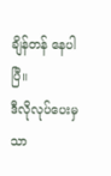ချိန်တန် နေပါပြီ။
ဒီလိုလုပ်ပေးမှသာ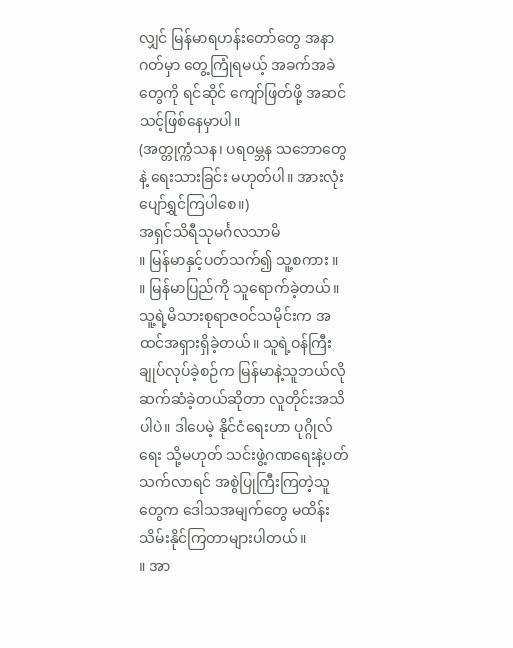လျှင် မြန်မာရဟန်းတော်တွေ အနာဂတ်မှာ တွေ့ကြုံရမယ့် အခက်အခဲတွေကို ရင်ဆိုင် ကျော်ဖြတ်ဖို့ အဆင်သင့်ဖြစ်နေမှာပါ။
(အတ္တုက္ကံသန၊ ပရ၀မ္ဘန သဘောတွေနဲ့ ရေးသားခြင်း မဟုတ်ပါ။ အားလုံးပျော်ရွှင်ကြပါစေ။)
အရှင်သိရီသုမင်္ဂလသာမိ
။ မြန်မာနှင့်ပတ်သက်၍ သူ့စကား ။
။ မြန်မာပြည်ကို သူရောက်ခဲ့တယ်။ သူ့ရဲ့မိသားစုရာဇဝင်သမိုင်းက အထင်အရှားရှိခဲ့တယ်။ သူရဲ့ဝန်ကြီးချုပ်လုပ်ခဲ့စဉ်က မြန်မာနဲ့သူဘယ်လိုဆက်ဆံခဲ့တယ်ဆိုတာ လူတိုင်းအသိပါပဲ။ ဒါပေမဲ့ နိုင်ငံရေးဟာ ပုဂ္ဂိုလ်ရေး သို့မဟုတ် သင်းဖွဲ့ဂဏရေးနဲ့ပတ်သက်လာရင် အစွဲပြုကြီးကြတဲ့သူတွေက ဒေါသအမျက်တွေ မထိန်းသိမ်းနိုင်ကြတာများပါတယ်။
။ အာ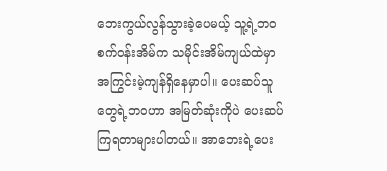ဘေးကွယ်လွန်သွားခဲ့ပေမယ့် သူ့ရဲ့ဘဝစက်ဝန်းအိမ်က သမိုင်းအိမ်ကျယ်ထဲမှာ အကြွင်းမဲ့ကျန်ရှိနေမှာပါ။ ပေးဆပ်သူတွေရဲ့ဘဝဟာ အမြတ်ဆုံးကိုပဲ ပေးဆပ်ကြရတာများပါတယ်။ အာဘေးရဲ့ပေး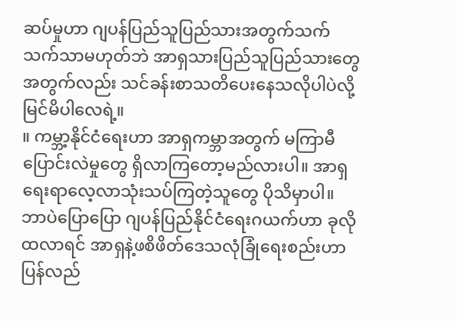ဆပ်မှုဟာ ဂျပန်ပြည်သူပြည်သားအတွက်သက်သက်သာမဟုတ်ဘဲ အာရှသားပြည်သူပြည်သားတွေအတွက်လည်း သင်ခန်းစာသတိပေးနေသလိုပါပဲလို့ မြင်မိပါလေရဲ့။
။ ကမ္ဘာ့နိုင်ငံရေးဟာ အာရှကမ္ဘာအတွက် မကြာမီပြောင်းလဲမှုတွေ ရှိလာကြတော့မည်လားပါ။ အာရှရေးရာလေ့လာသုံးသပ်ကြတဲ့သူတွေ ပိုသိမှာပါ။ ဘာပဲပြောပြော ဂျပန်ပြည်နိုင်ငံရေးဂယက်ဟာ ခုလိုထလာရင် အာရှနဲ့ဖစိဖိတ်ဒေသလုံခြုံရေးစည်းဟာ ပြန်လည်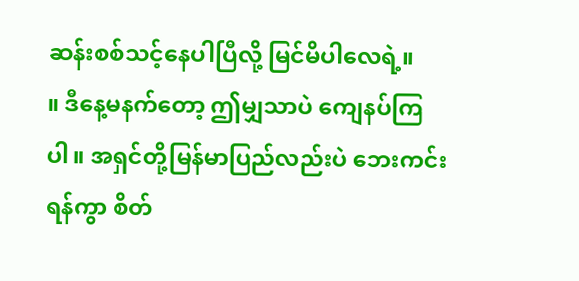ဆန်းစစ်သင့်နေပါပြီလို့ မြင်မိပါလေရဲ့။
။ ဒီနေ့မနက်တော့ ဤမျှသာပဲ ကျေနပ်ကြပါ။ အရှင်တို့မြန်မာပြည်လည်းပဲ ဘေးကင်းရန်ကွာ စိတ်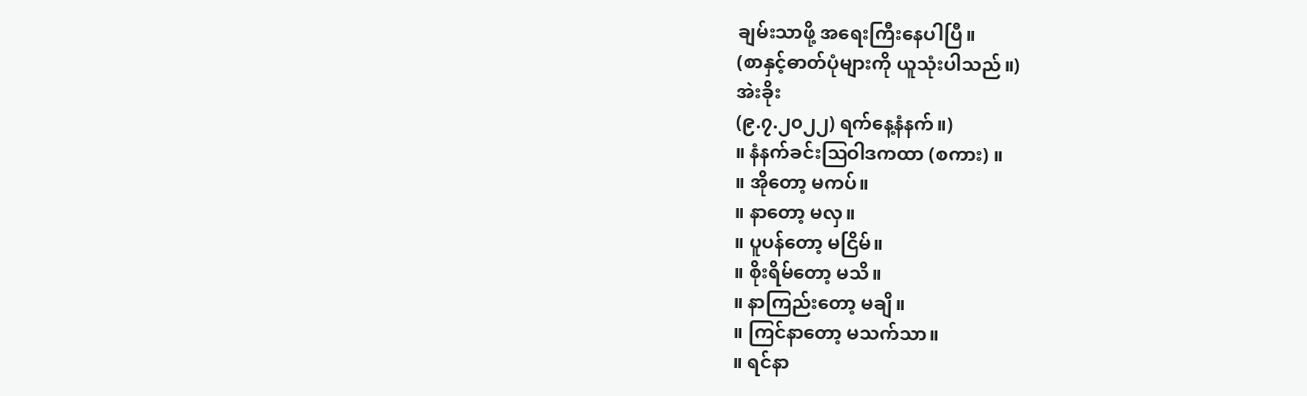ချမ်းသာဖို့ အရေးကြီးနေပါပြီ။
(စာနှင့်ဓာတ်ပုံများကို ယူသုံးပါသည်။)
အဲးခိုး
(၉.၇.၂၀၂၂) ရက်နေ့နံနက်။)
။ နံနက်ခင်းဩဝါဒကထာ (စကား) ။
။ အိုတော့ မကပ်။
။ နာတော့ မလှ။
။ ပူပန်တော့ မငြိမ်။
။ စိုးရိမ်တော့ မသိ။
။ နာကြည်းတော့ မချိ။
။ ကြင်နာတော့ မသက်သာ။
။ ရင်နာ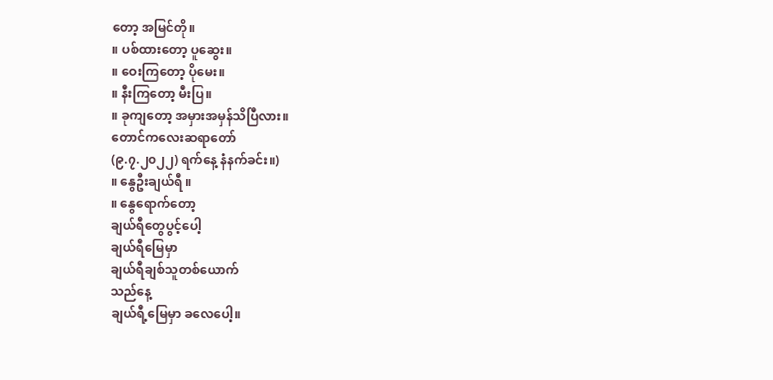တော့ အမြင်တို။
။ ပစ်ထားတော့ ပူဆွေး။
။ ဝေးကြတော့ ပိုမေး။
။ နီးကြတော့ မီးပြ။
။ ခုကျတော့ အမှားအမှန်သိပြီလား။
တောင်ကလေးဆရာတော်
(၉.၇.၂၀၂၂) ရက်နေ့ နံနက်ခင်း။)
။ နွေဦးချယ်ရီ ။
။ နွေရောက်တော့
ချယ်ရီတွေပွင့်ပေါ့
ချယ်ရီမြေမှာ
ချယ်ရီချစ်သူတစ်ယောက်
သည်နေ့
ချယ်ရီ့မြေမှာ ခလေပေါ့။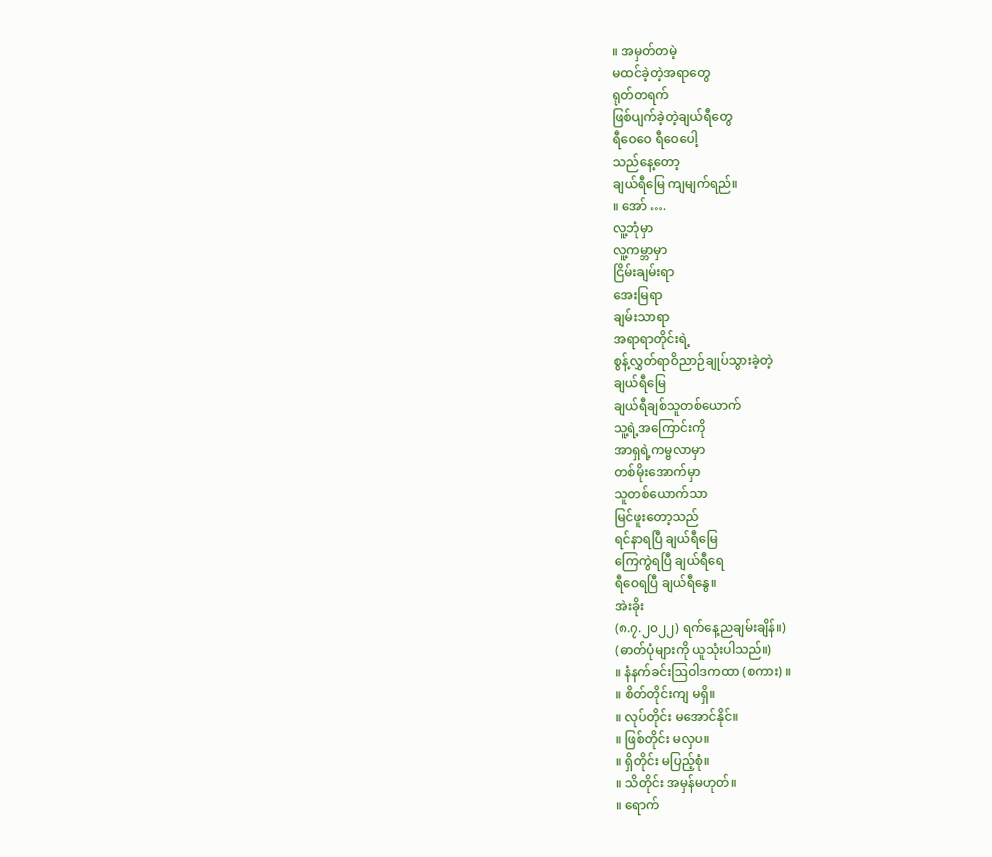။ အမှတ်တမဲ့
မထင်ခဲ့တဲ့အရာတွေ
ရုတ်တရက်
ဖြစ်ပျက်ခဲ့တဲ့ချယ်ရီတွေ
ရီဝေဝေ ရီဝေပေါ့
သည်နေ့တော့
ချယ်ရီမြေ ကျမျက်ရည်။
။ အော် ….
လူ့ဘုံမှာ
လူ့ကမ္ဘာမှာ
ငြိမ်းချမ်းရာ
အေးမြရာ
ချမ်းသာရာ
အရာရာတိုင်းရဲ့
စွန့်လွှတ်ရာဝိညာဉ်ချုပ်သွားခဲ့တဲ့
ချယ်ရီမြေ
ချယ်ရီချစ်သူတစ်ယောက်
သူ့ရဲ့အကြောင်းကို
အာရှရဲ့ကမ္ဗလာမှာ
တစ်မိုးအောက်မှာ
သူတစ်ယောက်သာ
မြင်ဖူးတော့သည်
ရင်နာရပြီ ချယ်ရီမြေ
ကြေကွဲရပြီ ချယ်ရီရေ
ရီဝေရပြီ ချယ်ရီနွေ။
အဲးခိုး
(၈.၇.၂၀၂၂) ရက်နေ့ညချမ်းချိန်။)
(ဓာတ်ပုံများကို ယူသုံးပါသည်။)
။ နံနက်ခင်းဩဝါဒကထာ (စကား) ။
။ စိတ်တိုင်းကျ မရှိ။
။ လုပ်တိုင်း မအောင်နိုင်။
။ ဖြစ်တိုင်း မလှပ။
။ ရှိတိုင်း မပြည့်စုံ။
။ သိတိုင်း အမှန်မဟုတ်။
။ ရောက်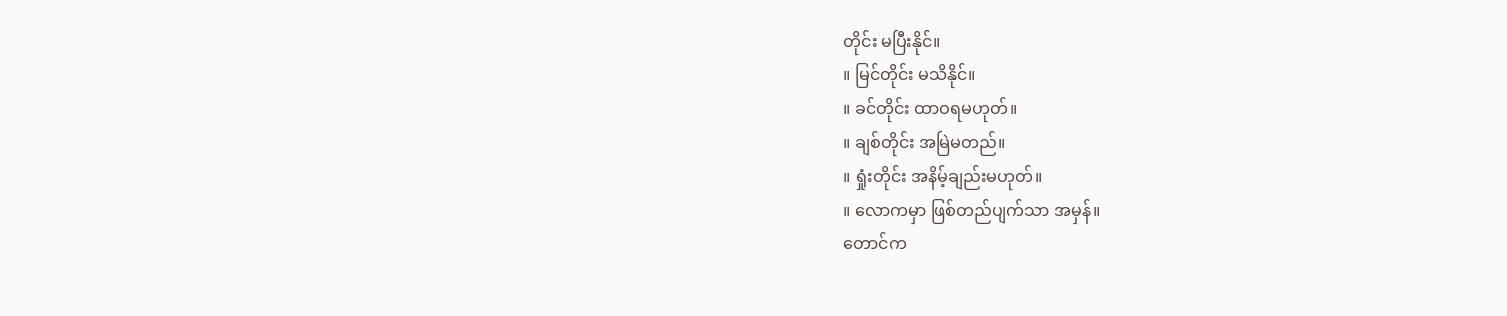တိုင်း မပြီးနိုင်။
။ မြင်တိုင်း မသိနိုင်။
။ ခင်တိုင်း ထာဝရမဟုတ်။
။ ချစ်တိုင်း အမြဲမတည်။
။ ရှုံးတိုင်း အနိမ့်ချည်းမဟုတ်။
။ လောကမှာ ဖြစ်တည်ပျက်သာ အမှန်။
တောင်က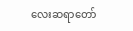လေးဆရာတော်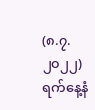(၈.၇.၂၀၂၂) ရက်နေ့နံ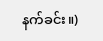နက်ခင်း။)